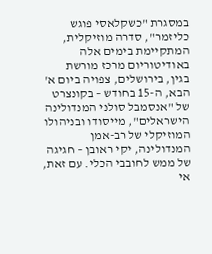במסגרת "כשקלאסי פוגש כליזמר", סדרה מוזיקלית, המתקיימת בימים אלה באודיטוריום מרכז מורשת בגין, בירושלים, צפויה ביום א' הבא, ה-15 בחודש – בקונצרט של "אנסמבל סולני המנדולינה הישראלים", מייסודו ובניהולו המוזיקלי של רב-אמן המנדולינה, יקי ראובן – חגיגה של ממש לחובבי הכלי. עם זאת, אי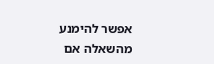אפשר להימנע מהשאלה אם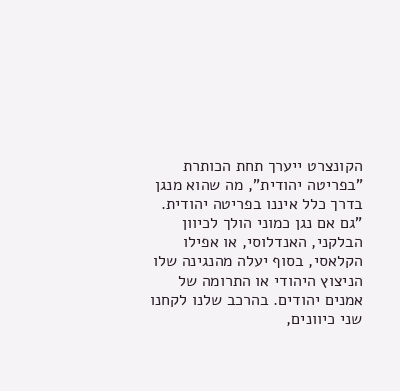הקונצרט ייערך תחת הכותרת "בפריטה יהודית", מה שהוא מנגן בדרך כלל איננו בפריטה יהודית.
"גם אם נגן כמוני הולך לכיוון הבלקני, האנדלוסי, או אפילו הקלאסי, בסוף יעלה מהנגינה שלו הניצוץ היהודי או התרומה של אמנים יהודים. בהרכב שלנו לקחנו שני כיוונים,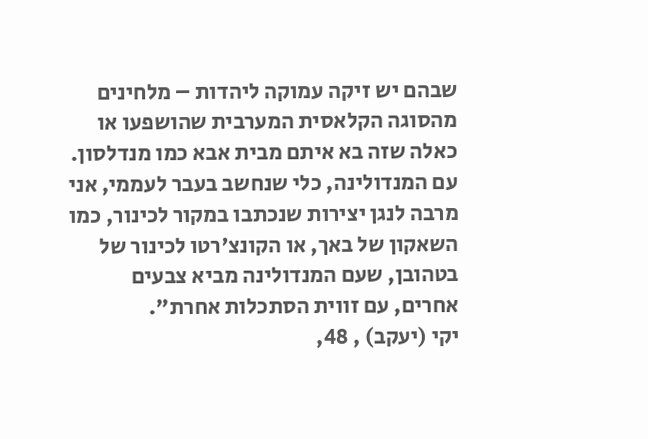שבהם יש זיקה עמוקה ליהדות – מלחינים מהסוגה הקלאסית המערבית שהושפעו או כאלה שזה בא איתם מבית אבא כמו מנדלסון. עם המנדולינה, כלי שנחשב בעבר לעממי, אני מרבה לנגן יצירות שנכתבו במקור לכינור, כמו השאקון של באך, או הקונצ'רטו לכינור של בטהובן, שעם המנדולינה מביא צבעים אחרים, עם זווית הסתכלות אחרת".
יקי (יעקב) , 48,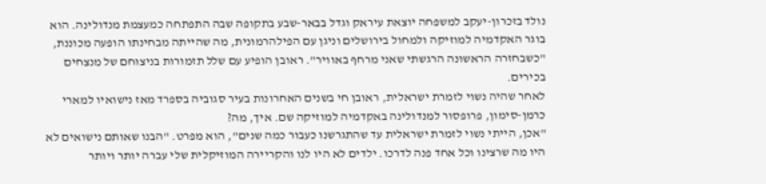נולד בזכרון-יעקב למשפחה יוצאת עיראק וגדל בבאר-שבע בתקופה שבה התפתחה כמעצמת מנדולינה. הוא בוגר האקדמיה למוזיקה ולמחול בירושלים וניגן עם הפילהרמונית, מה שהייתה מבחינתו הופעה מכוננת, "כשבחזרה הראשונה הרגשתי שאני מרחף באוויר". ראובן הופיע עם שלל תזמורות בניצוחם של מנצחים בכירים.
לאחר שהיה נשוי לזמרת ישראלית, ראובן חי בשנים האחרונות בעיר סגוביה בספרד מאז נישואיו למארי כרמן-סימון, פרופסור למנדולינה באקדמיה למוזיקה שם. איך, מה?
"אכן, הייתי נשוי לזמרת ישראלית עד שהתגרשנו כעבור כמה שנים", הוא מפרט. "הבנו שאותם נישואים לא היו מה שרצינו וכל אחד פנה לדרכו. ילדים לא היו לנו והקריירה המוזיקלית שלי עברה יותר ויותר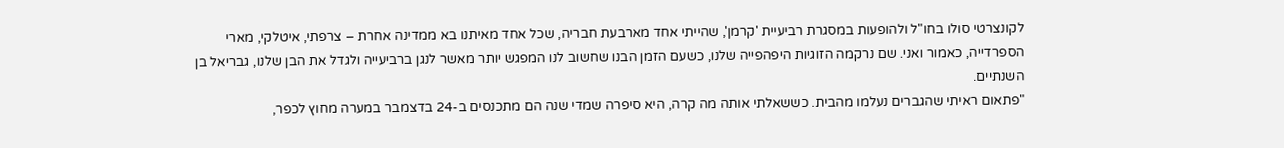לקונצרטי סולו בחו"ל ולהופעות במסגרת רביעיית 'קרמן', שהייתי אחד מארבעת חבריה, שכל אחד מאיתנו בא ממדינה אחרת – צרפתי, איטלקי, מארי הספרדייה, כאמור ואני. שם נרקמה הזוגיות היפהפייה שלנו, כשעם הזמן הבנו שחשוב לנו המפגש יותר מאשר לנגן ברביעייה ולגדל את הבן שלנו, גבריאל בן השנתיים.
"פתאום ראיתי שהגברים נעלמו מהבית. כששאלתי אותה מה קרה, היא סיפרה שמדי שנה הם מתכנסים ב-24 בדצמבר במערה מחוץ לכפר,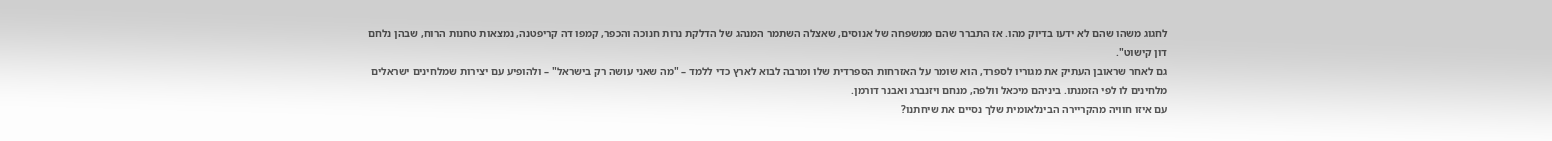לחגוג משהו שהם לא ידעו בדיוק מהו. אז התברר שהם ממשפחה של אנוסים, שאצלה השתמר המנהג של הדלקת נרות חנוכה והכפר, קמפו דה קריפטנה, נמצאות טחנות הרוח, שבהן נלחם דון קישוט".
גם לאחר שראובן העתיק את מגוריו לספרד, הוא שומר על האזרחות הספרדית שלו ומרבה לבוא לארץ כדי ללמד – "מה שאני עושה רק בישראל" – ולהופיע עם יצירות שמלחינים ישראלים מלחינים לו לפי הזמנתו. ביניהם מיכאל וולפה, מנחם ויזנברג ואבנר דורמן.
עם איזו חוויה מהקריירה הבינלאומית שלך נסיים את שיחתנו?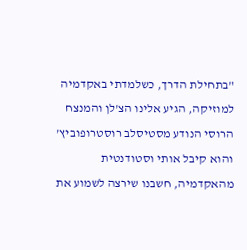"בתחילת הדרך, כשלמדתי באקדמיה למוזיקה, הגיע אלינו הצ'לן והמנצח הרוסי הנודע מסטיסלב רוסטרופוביץ' והוא קיבל אותי וסטודנטית מהאקדמיה, חשבנו שירצה לשמוע את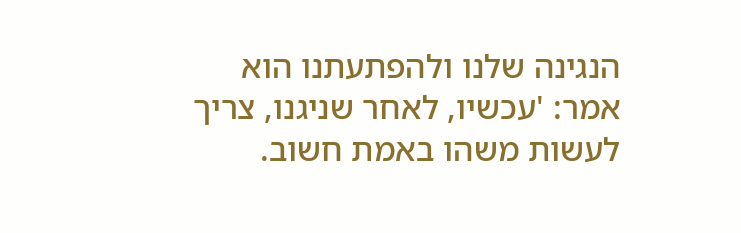הנגינה שלנו ולהפתעתנו הוא אמר: 'עכשיו, לאחר שניגנו, צריך לעשות משהו באמת חשוב.